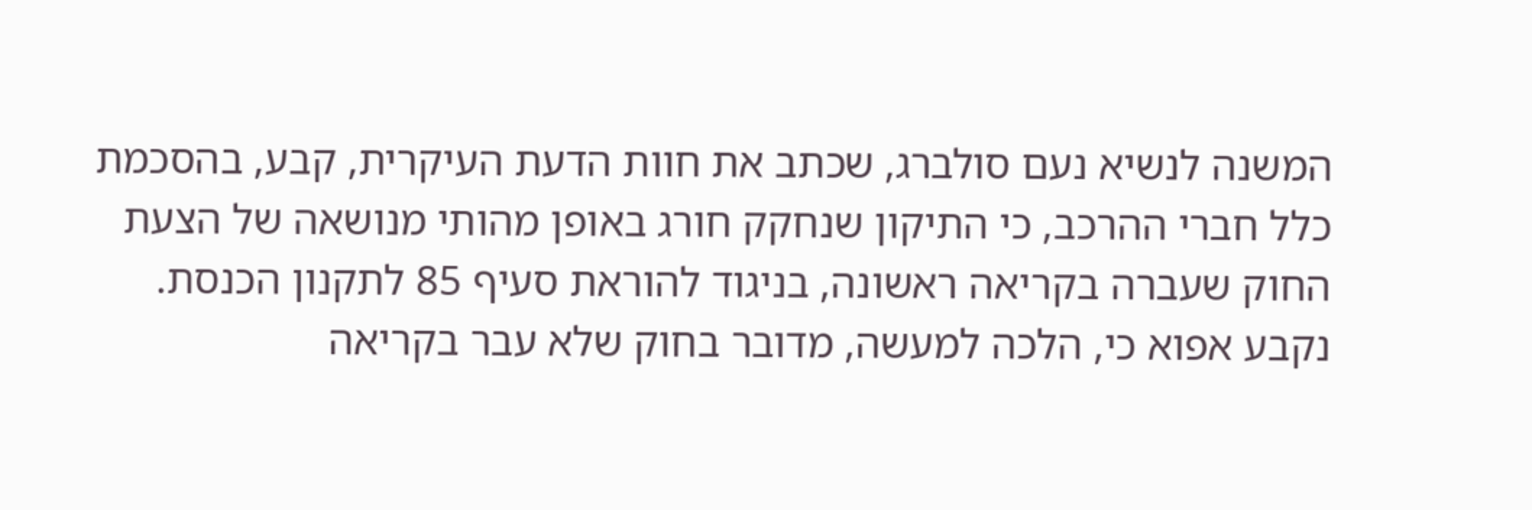המשנה לנשיא נעם סולברג, שכתב את חוות הדעת העיקרית, קבע, בהסכמת כלל חברי ההרכב, כי התיקון שנחקק חורג באופן מהותי מנושאה של הצעת החוק שעברה בקריאה ראשונה, בניגוד להוראת סעיף 85 לתקנון הכנסת.
נקבע אפוא כי, הלכה למעשה, מדובר בחוק שלא עבר בקריאה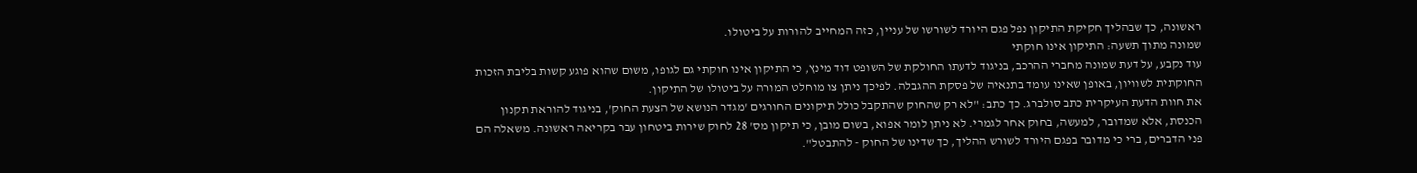ראשונה, כך שבהליך חקיקת התיקון נפל פגם היורד לשורשו של עניין, כזה המחייב להורות על ביטולו.
שמונה מתוך תשעה: התיקון אינו חוקתי
עוד נקבע, על דעת שמונה מחברי ההרכב, בניגוד לדעתו החולקת של השופט דוד מינץ, כי התיקון אינו חוקתי גם לגופו, משום שהוא פוגע קשות בליבת הזכות החוקתית לשוויון, באופן שאינו עומד בתנאיה של פסקת ההגבלה. לפיכך ניתן צו מוחלט המורה על ביטולו של התיקון.
את חוות הדעת העיקרית כתב סולברג. כך כתב: "לא רק שהחוק שהתקבל כולל תיקונים החורגים 'מגדר הנושא של הצעת החוק', בניגוד להוראת תקנון הכנסת, אלא שמדובר, למעשה, בחוק אחר לגמרי. לא ניתן לומר אפוא, בשום מובן, כי תיקון מס' 28 לחוק שירות ביטחון עבר בקריאה ראשונה. משאלה הם פני הדברים, ברי כי מדובר בפגם היורד לשורש ההליך, כך שדינו של החוק - להתבטל".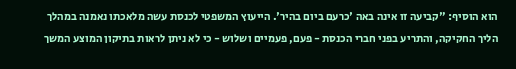הוא הוסיף: "קביעה זו אינה באה 'כרעם ביום בהיר'. הייעוץ המשפטי לכנסת עשה מלאכתו נאמנה במהלך הליך החקיקה, והתריע בפני חברי הכנסת - פעם, פעמיים ושלוש - כי לא ניתן לראות בתיקון המוצע המשך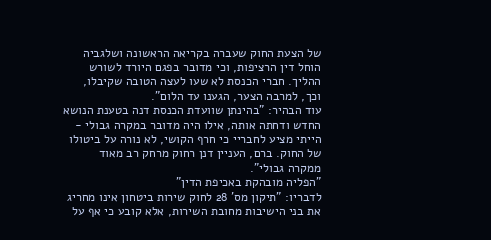של הצעת החוק שעברה בקריאה הראשונה ושלגביה הוחל דין הרציפות, וכי מדובר בפגם היורד לשורש ההליך. חברי הכנסת לא שעו לעצה הטובה שקיבלו, וכך, למרבה הצער, הגענו עד הלום".
עוד הבהיר: "בהינתן שוועדת הכנסת דנה בטענת הנושא החדש ודחתה אותה, אילו היה מדובר במקרה גבולי - הייתי מציע לחבריי כי חרף הקושי, לא נורה על ביטולו של החוק. ברם, העניין דנן רחוק מרחק רב מאוד ממקרה גבולי".
"הפליה מובהקת באכיפת הדין"
לדבריו: "תיקון מס' 28 לחוק שירות ביטחון אינו מחריג את בני הישיבות מחובת השירות, אלא קובע כי אף על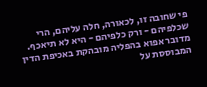פי שחובה זו, לכאורה, חלה עליהם, הרי שכלפיהם - ורק כלפיהם - היא לא תיאכף. מדובר אפוא בהפליה מובהקת באכיפת הדין המבוססת על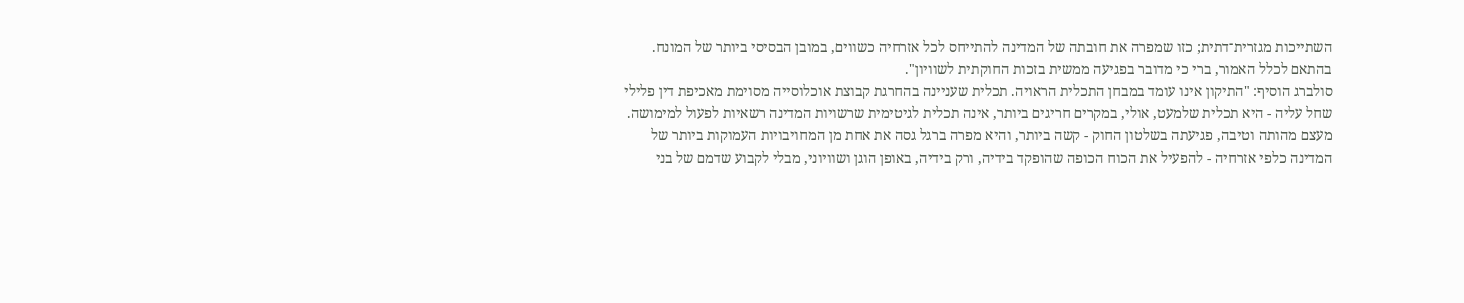השתייכות מגזרית־דתית; כזו שמפרה את חובתה של המדינה להתייחס לכל אזרחיה כשווים, במובן הבסיסי ביותר של המונח. בהתאם לכלל האמור, ברי כי מדובר בפגיעה ממשית בזכות החוקתית לשוויון".
סולברג הוסיף: "התיקון אינו עומד במבחן התכלית הראויה. תכלית שעניינה בהחרגת קבוצת אוכלוסייה מסוימת מאכיפת דין פלילי שחל עליה - היא תכלית שלמעט, אולי, במקרים חריגים ביותר, אינה תכלית לגיטימית שרשויות המדינה רשאיות לפעול למימושה. מעצם מהותה וטיבה, פגיעתה בשלטון החוק - קשה ביותר, והיא מפרה ברגל גסה את אחת מן המחויבויות העמוקות ביותר של המדינה כלפי אזרחיה - להפעיל את הכוח הכופה שהופקד בידיה, ורק בידיה, באופן הוגן ושוויוני, מבלי לקבוע שדמם של בני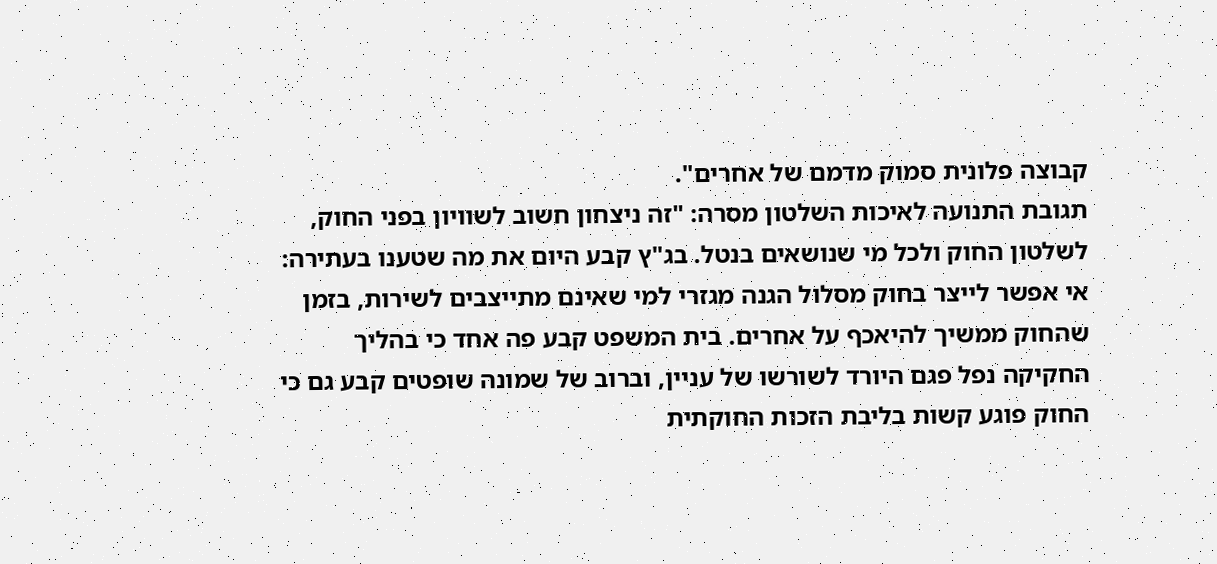קבוצה פלונית סמוק מדמם של אחרים".
תגובת התנועה לאיכות השלטון מסרה: "זה ניצחון חשוב לשוויון בפני החוק, לשלטון החוק ולכל מי שנושאים בנטל. בג"ץ קבע היום את מה שטענו בעתירה: אי אפשר לייצר בחוק מסלול הגנה מגזרי למי שאינם מתייצבים לשירות, בזמן שהחוק ממשיך להיאכף על אחרים. בית המשפט קבע פה אחד כי בהליך החקיקה נפל פגם היורד לשורשו של עניין, וברוב של שמונה שופטים קבע גם כי החוק פוגע קשות בליבת הזכות החוקתית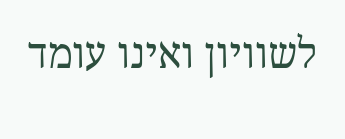לשוויון ואינו עומד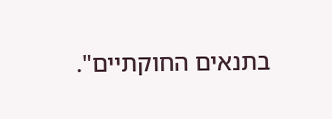בתנאים החוקתיים".